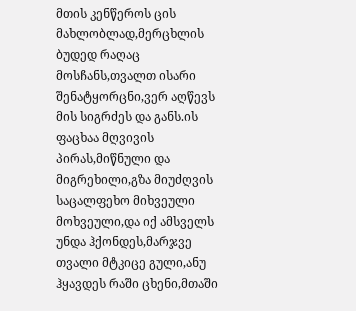მთის კენწეროს ცის მახლობლად,მერცხლის ბუდედ რაღაც მოსჩანს,თვალთ ისარი შენატყორცნი,ვერ აღწევს მის სიგრძეს და განს.ის ფაცხაა მღვივის პირას,მიწნული და მიგრეხილი,გზა მიუძღვის საცალფეხო მიხვეული მოხვეული,და იქ ამსველს უნდა ჰქონდეს,მარჯვე თვალი მტკიცე გული,ანუ ჰყავდეს რაში ცხენი,მთაში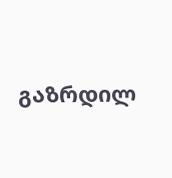გაზრდილ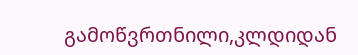გამოწვრთნილი,კლდიდან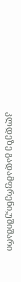კლდეზე გადამფრენი,უშიშარი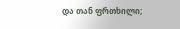და თან ფრთხილი;